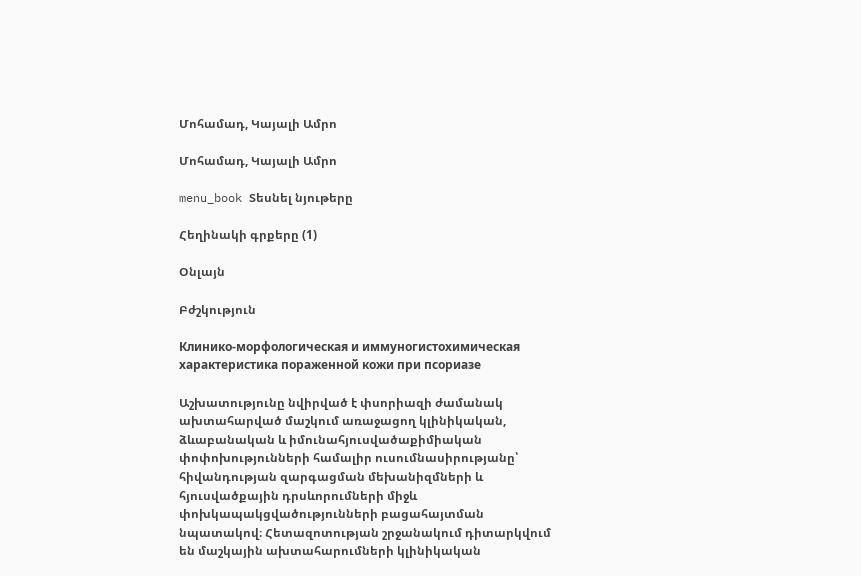Մոհամադ, Կայալի Ամրո

Մոհամադ, Կայալի Ամրո

menu_book Տեսնել նյութերը

Հեղինակի գրքերը (1)

Օնլայն

Բժշկություն

Клинико-морфологическая и иммуногистохимическая характеристика пораженной кожи при псориазе

Աշխատությունը նվիրված է փսորիազի ժամանակ ախտահարված մաշկում առաջացող կլինիկական, ձևաբանական և իմունահյուսվածաքիմիական փոփոխությունների համալիր ուսումնասիրությանը՝ հիվանդության զարգացման մեխանիզմների և հյուսվածքային դրսևորումների միջև փոխկապակցվածությունների բացահայտման նպատակով։ Հետազոտության շրջանակում դիտարկվում են մաշկային ախտահարումների կլինիկական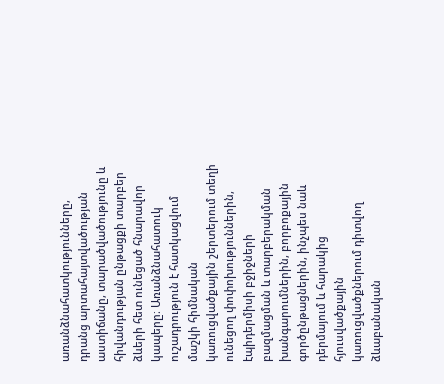առանձնահատկությունները, դրանց արտահայտվածության աստիճանը, տարածվածությունը և հիվանդության ընթացքի տարբեր ձևերի հետ ունեցած հնարավոր կապերը։ Առանձնահատուկ ուշադրություն է հատկացվում մաշկի հիմնական կառուցվածքային շերտերում տեղի ունեցող փոփոխություններին, էպիդերմիսի բջիջների բազմացման և տարբերակման խանգարումներին, բորբոքային գործընթացներին, ինչպես նաև դերմայում և հարակից հյուսվածքային կառուցվածքներում դիտվող ձևաբանական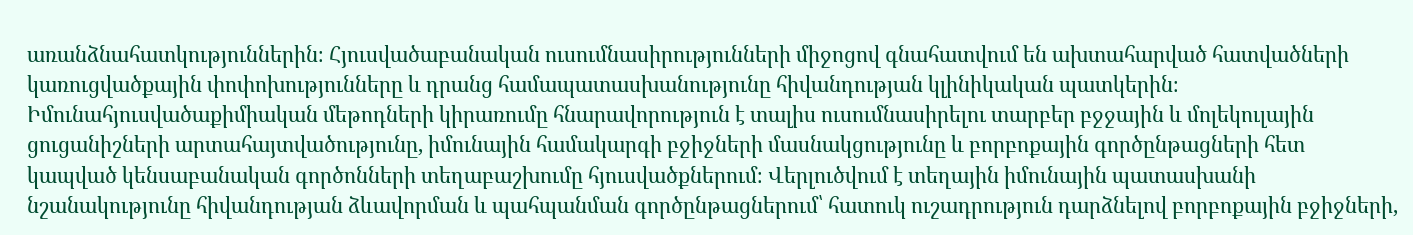առանձնահատկություններին։ Հյուսվածաբանական ուսումնասիրությունների միջոցով գնահատվում են ախտահարված հատվածների կառուցվածքային փոփոխությունները և դրանց համապատասխանությունը հիվանդության կլինիկական պատկերին։ Իմունահյուսվածաքիմիական մեթոդների կիրառումը հնարավորություն է տալիս ուսումնասիրելու տարբեր բջջային և մոլեկուլային ցուցանիշների արտահայտվածությունը, իմունային համակարգի բջիջների մասնակցությունը և բորբոքային գործընթացների հետ կապված կենսաբանական գործոնների տեղաբաշխումը հյուսվածքներում։ Վերլուծվում է տեղային իմունային պատասխանի նշանակությունը հիվանդության ձևավորման և պահպանման գործընթացներում՝ հատուկ ուշադրություն դարձնելով բորբոքային բջիջների,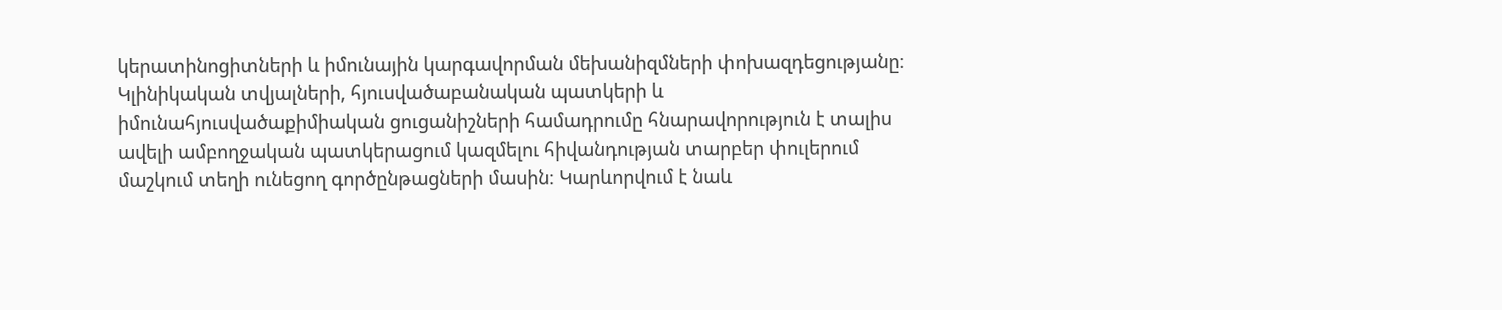կերատինոցիտների և իմունային կարգավորման մեխանիզմների փոխազդեցությանը։ Կլինիկական տվյալների, հյուսվածաբանական պատկերի և իմունահյուսվածաքիմիական ցուցանիշների համադրումը հնարավորություն է տալիս ավելի ամբողջական պատկերացում կազմելու հիվանդության տարբեր փուլերում մաշկում տեղի ունեցող գործընթացների մասին։ Կարևորվում է նաև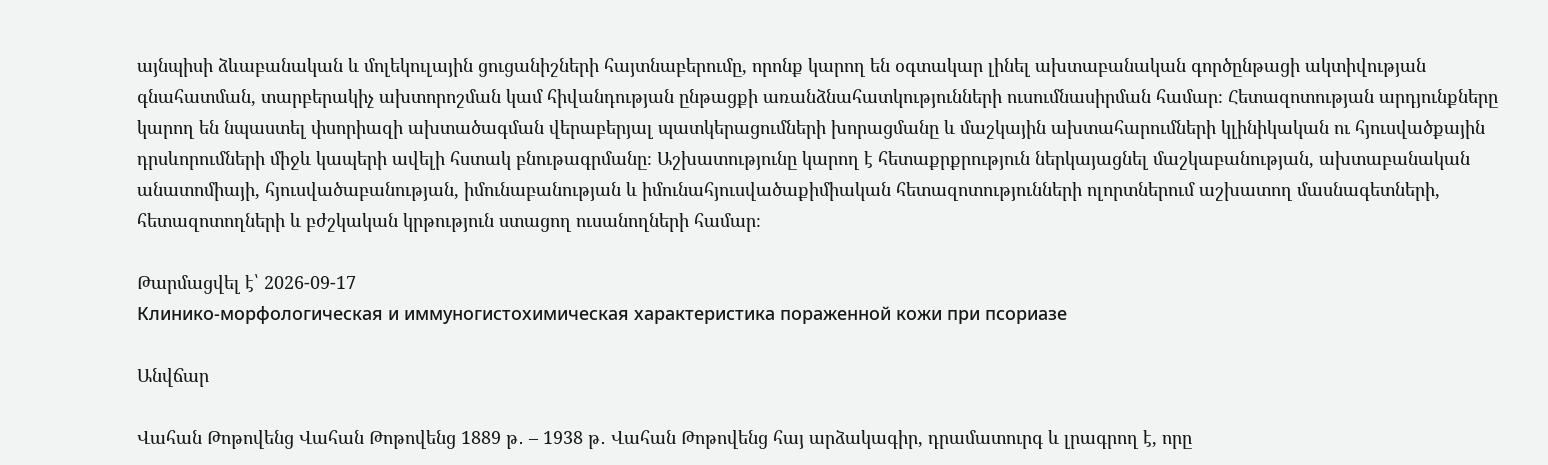այնպիսի ձևաբանական և մոլեկուլային ցուցանիշների հայտնաբերումը, որոնք կարող են օգտակար լինել ախտաբանական գործընթացի ակտիվության գնահատման, տարբերակիչ ախտորոշման կամ հիվանդության ընթացքի առանձնահատկությունների ուսումնասիրման համար։ Հետազոտության արդյունքները կարող են նպաստել փսորիազի ախտածագման վերաբերյալ պատկերացումների խորացմանը և մաշկային ախտահարումների կլինիկական ու հյուսվածքային դրսևորումների միջև կապերի ավելի հստակ բնութագրմանը։ Աշխատությունը կարող է հետաքրքրություն ներկայացնել մաշկաբանության, ախտաբանական անատոմիայի, հյուսվածաբանության, իմունաբանության և իմունահյուսվածաքիմիական հետազոտությունների ոլորտներում աշխատող մասնագետների, հետազոտողների և բժշկական կրթություն ստացող ուսանողների համար։

Թարմացվել է՝ 2026-09-17
Клинико-морфологическая и иммуногистохимическая характеристика пораженной кожи при псориазе

Անվճար

Վահան Թոթովենց Վահան Թոթովենց 1889 թ․ – 1938 թ․ Վահան Թոթովենց հայ արձակագիր, դրամատուրգ և լրագրող է, որը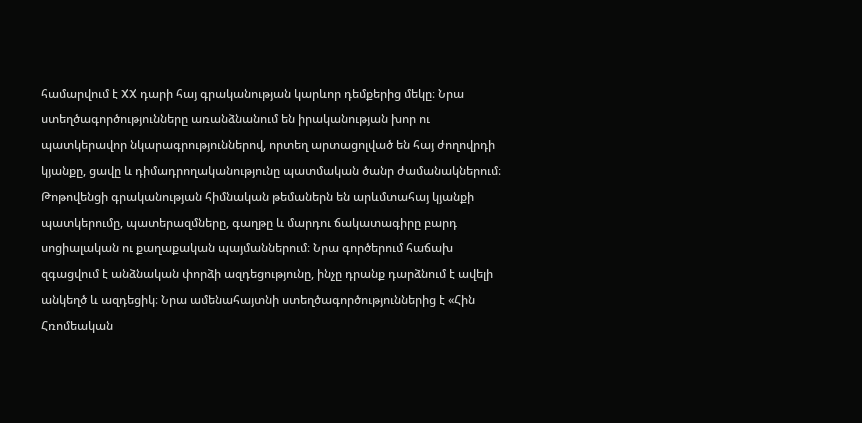համարվում է XX դարի հայ գրականության կարևոր դեմքերից մեկը։ Նրա ստեղծագործությունները առանձնանում են իրականության խոր ու պատկերավոր նկարագրություններով, որտեղ արտացոլված են հայ ժողովրդի կյանքը, ցավը և դիմադրողականությունը պատմական ծանր ժամանակներում։ Թոթովենցի գրականության հիմնական թեմաներն են արևմտահայ կյանքի պատկերումը, պատերազմները, գաղթը և մարդու ճակատագիրը բարդ սոցիալական ու քաղաքական պայմաններում։ Նրա գործերում հաճախ զգացվում է անձնական փորձի ազդեցությունը, ինչը դրանք դարձնում է ավելի անկեղծ և ազդեցիկ։ Նրա ամենահայտնի ստեղծագործություններից է «Հին Հռոմեական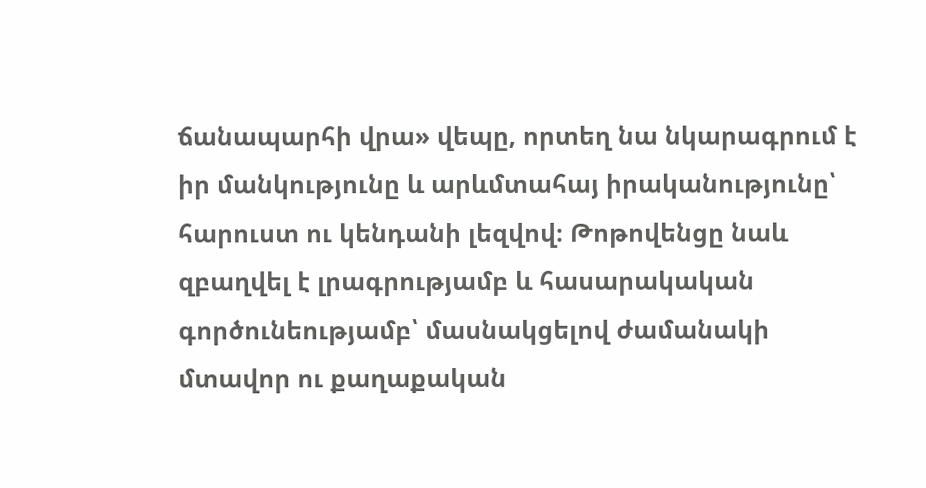ճանապարհի վրա» վեպը, որտեղ նա նկարագրում է իր մանկությունը և արևմտահայ իրականությունը՝ հարուստ ու կենդանի լեզվով։ Թոթովենցը նաև զբաղվել է լրագրությամբ և հասարակական գործունեությամբ՝ մասնակցելով ժամանակի մտավոր ու քաղաքական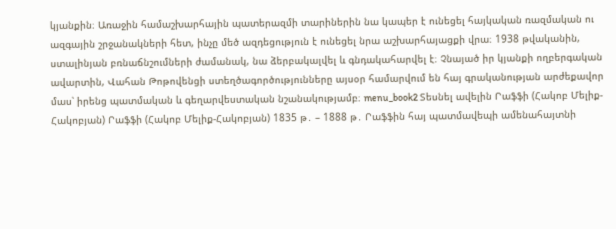կյանքին։ Առաջին համաշխարհային պատերազմի տարիներին նա կապեր է ունեցել հայկական ռազմական ու ազգային շրջանակների հետ, ինչը մեծ ազդեցություն է ունեցել նրա աշխարհայացքի վրա։ 1938 թվականին, ստալինյան բռնաճնշումների ժամանակ, նա ձերբակալվել և գնդակահարվել է։ Չնայած իր կյանքի ողբերգական ավարտին, Վահան Թոթովենցի ստեղծագործությունները այսօր համարվում են հայ գրականության արժեքավոր մաս՝ իրենց պատմական և գեղարվեստական նշանակությամբ։ menu_book2 Տեսնել ավելին Րաֆֆի (Հակոբ Մելիք-Հակոբյան) Րաֆֆի (Հակոբ Մելիք-Հակոբյան) 1835 թ․ – 1888 թ․ Րաֆֆին հայ պատմավեպի ամենահայտնի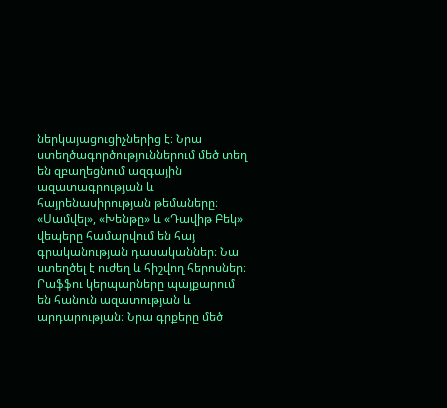ներկայացուցիչներից է։ Նրա ստեղծագործություններում մեծ տեղ են զբաղեցնում ազգային ազատագրության և հայրենասիրության թեմաները։ «Սամվել», «Խենթը» և «Դավիթ Բեկ» վեպերը համարվում են հայ գրականության դասականներ։ Նա ստեղծել է ուժեղ և հիշվող հերոսներ։ Րաֆֆու կերպարները պայքարում են հանուն ազատության և արդարության։ Նրա գրքերը մեծ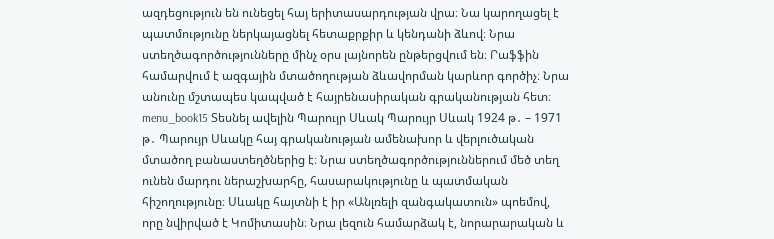ազդեցություն են ունեցել հայ երիտասարդության վրա։ Նա կարողացել է պատմությունը ներկայացնել հետաքրքիր և կենդանի ձևով։ Նրա ստեղծագործությունները մինչ օրս լայնորեն ընթերցվում են։ Րաֆֆին համարվում է ազգային մտածողության ձևավորման կարևոր գործիչ։ Նրա անունը մշտապես կապված է հայրենասիրական գրականության հետ։ menu_book15 Տեսնել ավելին Պարույր Սևակ Պարույր Սևակ 1924 թ․ – 1971 թ․ Պարույր Սևակը հայ գրականության ամենախոր և վերլուծական մտածող բանաստեղծներից է։ Նրա ստեղծագործություններում մեծ տեղ ունեն մարդու ներաշխարհը, հասարակությունը և պատմական հիշողությունը։ Սևակը հայտնի է իր «Անլռելի զանգակատուն» պոեմով, որը նվիրված է Կոմիտասին։ Նրա լեզուն համարձակ է, նորարարական և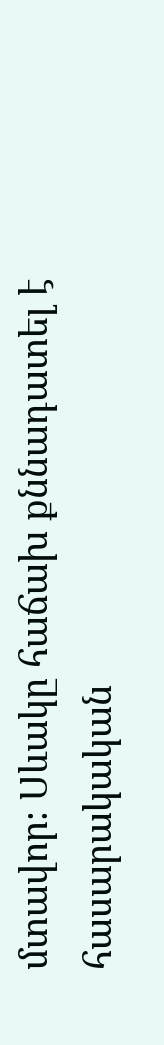մտավոր։ Սևակը հաճախ քննադատել է հասարակական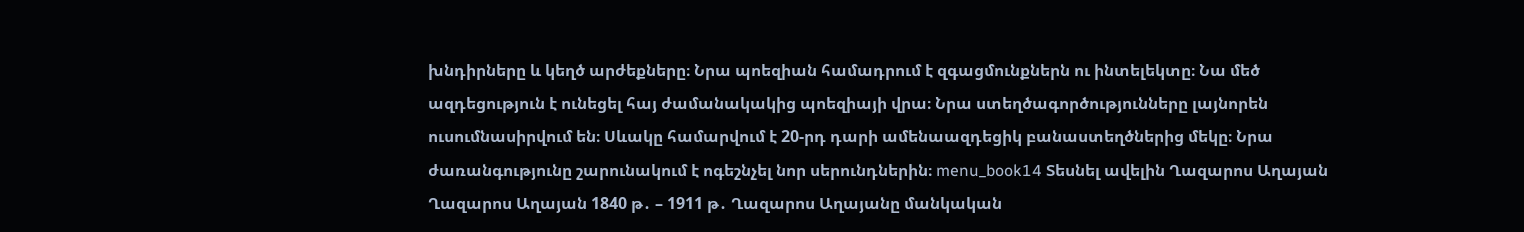խնդիրները և կեղծ արժեքները։ Նրա պոեզիան համադրում է զգացմունքներն ու ինտելեկտը։ Նա մեծ ազդեցություն է ունեցել հայ ժամանակակից պոեզիայի վրա։ Նրա ստեղծագործությունները լայնորեն ուսումնասիրվում են։ Սևակը համարվում է 20-րդ դարի ամենաազդեցիկ բանաստեղծներից մեկը։ Նրա ժառանգությունը շարունակում է ոգեշնչել նոր սերունդներին։ menu_book14 Տեսնել ավելին Ղազարոս Աղայան Ղազարոս Աղայան 1840 թ․ – 1911 թ․ Ղազարոս Աղայանը մանկական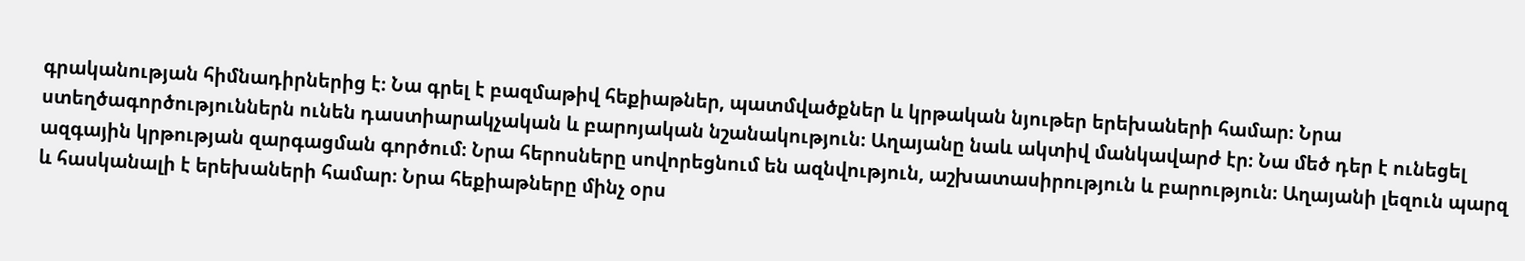գրականության հիմնադիրներից է։ Նա գրել է բազմաթիվ հեքիաթներ, պատմվածքներ և կրթական նյութեր երեխաների համար։ Նրա ստեղծագործություններն ունեն դաստիարակչական և բարոյական նշանակություն։ Աղայանը նաև ակտիվ մանկավարժ էր։ Նա մեծ դեր է ունեցել ազգային կրթության զարգացման գործում։ Նրա հերոսները սովորեցնում են ազնվություն, աշխատասիրություն և բարություն։ Աղայանի լեզուն պարզ և հասկանալի է երեխաների համար։ Նրա հեքիաթները մինչ օրս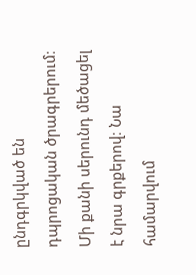ընդգրկված են դպրոցական ծրագրերում։ Մի քանի սերունդ մեծացել է նրա գրքերով։ Նա համարվում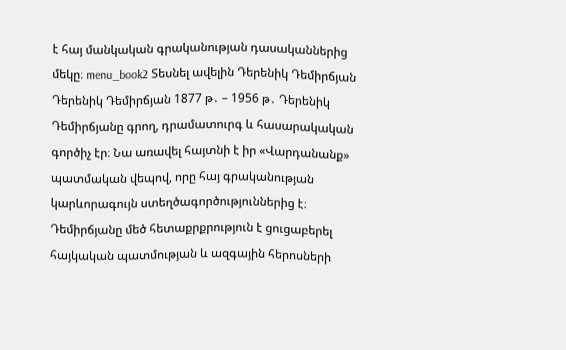է հայ մանկական գրականության դասականներից մեկը։ menu_book2 Տեսնել ավելին Դերենիկ Դեմիրճյան Դերենիկ Դեմիրճյան 1877 թ․ – 1956 թ․ Դերենիկ Դեմիրճյանը գրող, դրամատուրգ և հասարակական գործիչ էր։ Նա առավել հայտնի է իր «Վարդանանք» պատմական վեպով, որը հայ գրականության կարևորագույն ստեղծագործություններից է։ Դեմիրճյանը մեծ հետաքրքրություն է ցուցաբերել հայկական պատմության և ազգային հերոսների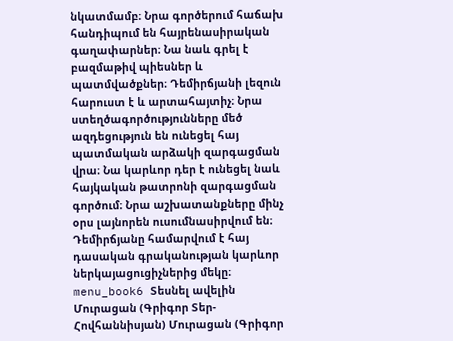նկատմամբ։ Նրա գործերում հաճախ հանդիպում են հայրենասիրական գաղափարներ։ Նա նաև գրել է բազմաթիվ պիեսներ և պատմվածքներ։ Դեմիրճյանի լեզուն հարուստ է և արտահայտիչ։ Նրա ստեղծագործությունները մեծ ազդեցություն են ունեցել հայ պատմական արձակի զարգացման վրա։ Նա կարևոր դեր է ունեցել նաև հայկական թատրոնի զարգացման գործում։ Նրա աշխատանքները մինչ օրս լայնորեն ուսումնասիրվում են։ Դեմիրճյանը համարվում է հայ դասական գրականության կարևոր ներկայացուցիչներից մեկը։ menu_book6 Տեսնել ավելին Մուրացան (Գրիգոր Տեր-Հովհաննիսյան) Մուրացան (Գրիգոր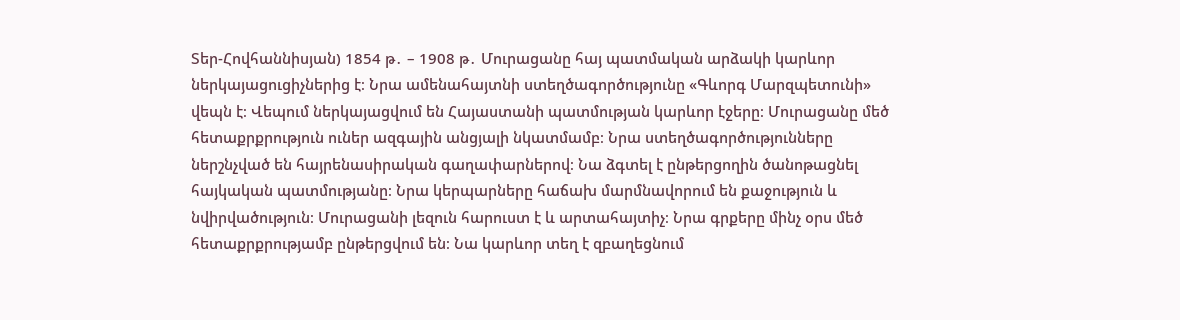Տեր-Հովհաննիսյան) 1854 թ․ – 1908 թ․ Մուրացանը հայ պատմական արձակի կարևոր ներկայացուցիչներից է։ Նրա ամենահայտնի ստեղծագործությունը «Գևորգ Մարզպետունի» վեպն է։ Վեպում ներկայացվում են Հայաստանի պատմության կարևոր էջերը։ Մուրացանը մեծ հետաքրքրություն ուներ ազգային անցյալի նկատմամբ։ Նրա ստեղծագործությունները ներշնչված են հայրենասիրական գաղափարներով։ Նա ձգտել է ընթերցողին ծանոթացնել հայկական պատմությանը։ Նրա կերպարները հաճախ մարմնավորում են քաջություն և նվիրվածություն։ Մուրացանի լեզուն հարուստ է և արտահայտիչ։ Նրա գրքերը մինչ օրս մեծ հետաքրքրությամբ ընթերցվում են։ Նա կարևոր տեղ է զբաղեցնում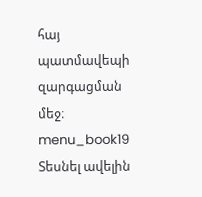հայ պատմավեպի զարգացման մեջ։ menu_book19 Տեսնել ավելին